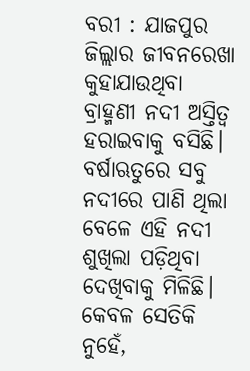ବରୀ : ଯାଜପୁର ଜିଲ୍ଲାର ଜୀବନରେଖା କୁହାଯାଉଥିବା ବ୍ରାହ୍ମଣୀ ନଦୀ ଅସ୍ତିତ୍ବ ହରାଇବାକୁ ବସିଛି। ବର୍ଷାଋତୁରେ ସବୁ ନଦୀରେ ପାଣି ଥିଲା ବେଳେ ଏହି ନଦୀ ଶୁଖିଲା ପଡ଼ିଥିବା ଦେଖିବାକୁ ମିଳିଛି। କେବଳ ସେତିକି ନୁହେଁ,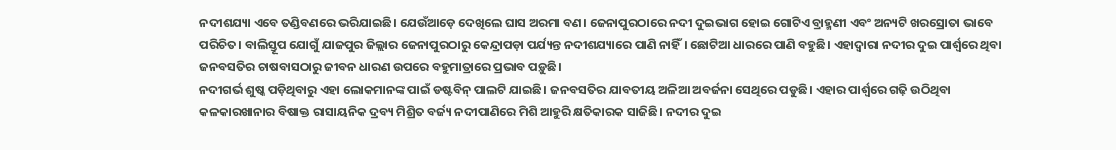ନଦୀଶଯ୍ୟା ଏବେ ତଣ୍ଡିବଣରେ ଭରିଯାଇଛି। ଯେଉଁଆଡ଼େ ଦେଖିଲେ ଘାସ ଅରମା ବଣ। ଜେନାପୁରଠାରେ ନଦୀ ଦୁଇଭାଗ ହୋଇ ଗୋଟିଏ ବ୍ରାହ୍ମଣୀ ଏବଂ ଅନ୍ୟଟି ଖରସ୍ରୋତା ଭାବେ ପରିଚିତ। ବାଲିସ୍ତୂପ ଯୋଗୁଁ ଯାଜପୁର ଜିଲ୍ଲାର ଜେନାପୁରଠାରୁ କେନ୍ଦ୍ରାପଡ଼ା ପର୍ଯ୍ୟନ୍ତ ନଦୀଶଯ୍ୟାରେ ପାଣି ନାହିଁ। ଛୋଟିଆ ଧାରରେ ପାଣି ବହୁଛି। ଏହାଦ୍ବାରା ନଦୀର ଦୁଇ ପାର୍ଶ୍ବରେ ଥିବା ଜନବସତିର ଚାଷବାସଠାରୁ ଜୀବନ ଧାରଣ ଉପରେ ବହୁମାତ୍ରାରେ ପ୍ରଭାବ ପଡ଼ୁଛି।
ନଦୀଗର୍ଭ ଶୁଷ୍କ ପଡ଼ିଥିବାରୁ ଏହା ଲୋକମାନଙ୍କ ପାଇଁ ଡଷ୍ଟବିନ୍ ପାଲଟି ଯାଇଛି। ଜନବସତିର ଯାବତୀୟ ଅଳିଆ ଅବର୍ଜନା ସେଥିରେ ପଡୁଛି। ଏହାର ପାର୍ଶ୍ବରେ ଗଢ଼ି ଉଠିଥିବା କଳକାରଖାନାର ବିଷାକ୍ତ ରାସାୟନିକ ଦ୍ରବ୍ୟ ମିଶ୍ରିତ ବର୍ଜ୍ୟ ନଦୀପାଣିରେ ମିଶି ଆହୁରି କ୍ଷତିକାରକ ସାଜିଛି। ନଦୀର ଦୁଇ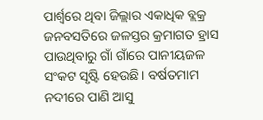ପାର୍ଶ୍ବରେ ଥିବା ଜିଲ୍ଲାର ଏକାଧିକ ବ୍ଲକ୍ର ଜନବସତିରେ ଜଳସ୍ତର କ୍ରମାଗତ ହ୍ରାସ ପାଉଥିବାରୁ ଗାଁ ଗାଁରେ ପାନୀୟଜଳ ସଂକଟ ସୃଷ୍ଟି ହେଉଛି। ବର୍ଷତମାମ ନଦୀରେ ପାଣି ଆସୁ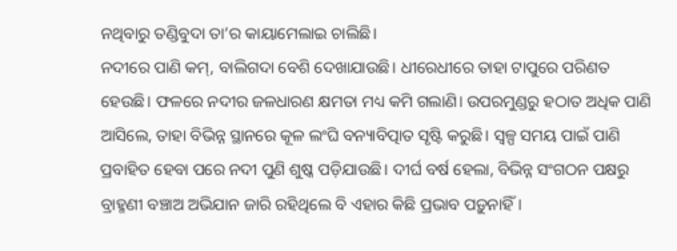ନଥିବାରୁ ତଣ୍ଡିବୁଦା ତା’ର କାୟାମେଲାଇ ଚାଲିଛି।
ନଦୀରେ ପାଣି କମ୍, ବାଲିଗଦା ବେଶି ଦେଖାଯାଉଛି। ଧୀରେଧୀରେ ତାହା ଟାପୁରେ ପରିଣତ ହେଉଛି। ଫଳରେ ନଦୀର ଜଳଧାରଣ କ୍ଷମତା ମଧ୍ୟ କମି ଗଲାଣି। ଉପରମୁଣ୍ଡରୁ ହଠାତ ଅଧିକ ପାଣି ଆସିଲେ, ତାହା ବିଭିନ୍ନ ସ୍ଥାନରେ କୂଳ ଲଂଘି ବନ୍ୟାବିତ୍ପାତ ସୃଷ୍ଟି କରୁଛି। ସ୍ବଳ୍ପ ସମୟ ପାଇଁ ପାଣି ପ୍ରବାହିତ ହେବା ପରେ ନଦୀ ପୁଣି ଶୁଷ୍କ ପଡ଼ିଯାଉଛି। ଦୀର୍ଘ ବର୍ଷ ହେଲା, ବିଭିନ୍ନ ସଂଗଠନ ପକ୍ଷରୁ ବ୍ରାହ୍ମଣୀ ବଞ୍ଚାଅ ଅଭିଯାନ ଜାରି ରହିଥିଲେ ବି ଏହାର କିଛି ପ୍ରଭାବ ପଡ଼ୁନାହିଁ।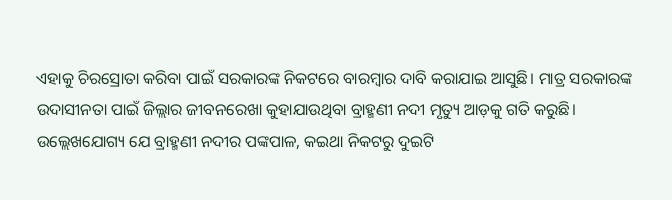ଏହାକୁ ଚିରସ୍ରୋତା କରିବା ପାଇଁ ସରକାରଙ୍କ ନିକଟରେ ବାରମ୍ବାର ଦାବି କରାଯାଇ ଆସୁଛି। ମାତ୍ର ସରକାରଙ୍କ ଉଦାସୀନତା ପାଇଁ ଜିଲ୍ଲାର ଜୀବନରେଖା କୁହାଯାଉଥିବା ବ୍ରାହ୍ମଣୀ ନଦୀ ମୃତ୍ୟୁ ଆଡ଼କୁ ଗତି କରୁଛି।
ଉଲ୍ଲେଖଯୋଗ୍ୟ ଯେ ବ୍ରାହ୍ମଣୀ ନଦୀର ପଙ୍କପାଳ, କଇଥା ନିକଟରୁ ଦୁଇଟି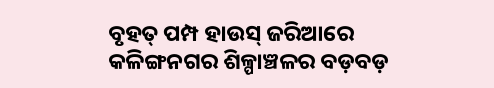ବୃହତ୍ ପମ୍ପ ହାଉସ୍ ଜରିଆରେ କଳିଙ୍ଗନଗର ଶିଳ୍ପାଞ୍ଚଳର ବଡ଼ବଡ଼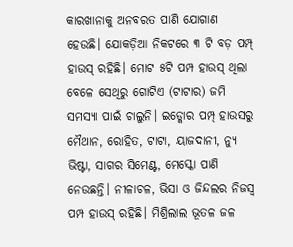କାରଖାନାକୁ ଅନବରତ ପାଣି ଯୋଗାଣ ହେଉଛି। ଯୋକଡ଼ିଆ ନିକଟରେ ୩ ଟି ବଡ଼ ପମ୍ପ୍ ହାଉସ୍ ରହିଛି। ମୋଟ ୫ଟି ପମ୍ପ ହାଉସ୍ ଥିଲା ବେଳେ ସେଥିରୁ ଗୋଟିଏ (ଟାଟାର) ଜମି ସମସ୍ୟା ପାଇଁ ଚାଲୁନି। ଇଡ୍କୋର ପମ୍ପ୍ ହାଉସରୁ ମୈଥାନ, ରୋହିତ, ଟାଟା, ୟାଜଦାନୀ, ନ୍ୟୁ ଭିଷ୍ଟା, ସାଗର ସିମେଣ୍ଟ, ମେସ୍କୋ ପାଣି ନେଉଛନ୍ତି। ନୀଳାଚଳ, ଭିସା ଓ ଜିନ୍ଦଲର ନିଜସ୍ବ ପମ୍ପ ହାଉସ୍ ରହିଛି। ମିଶ୍ରିଲାଲ ଭୂତଳ ଜଳ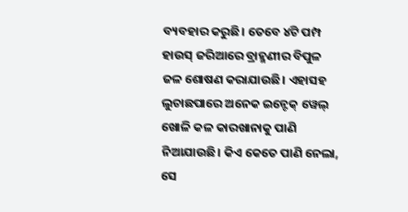ବ୍ୟବହାର କରୁଛି। ତେବେ ୪ଟି ପମ୍ପ ହାଉସ୍ ଜରିଆରେ ବ୍ରାହ୍ମଣୀର ବିପୁଳ ଜଳ ଶୋଷଣ କରାଯାଉଛି। ଏହାସହ ଲୁଚାଛପାରେ ଅନେକ ଇନ୍ଟେକ୍ ୱେଲ୍ ଖୋଳି କଳ କାରଖାନାକୁ ପାଣି ନିଆଯାଉଛି। କିଏ କେତେ ପାଣି ନେଲା, ସେ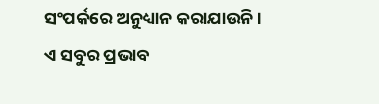ସଂପର୍କରେ ଅନୁଧ୍ୟାନ କରାଯାଉନି। ଏ ସବୁର ପ୍ରଭାବ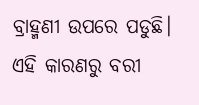ବ୍ରାହ୍ମଣୀ ଉପରେ ପଡୁଛି। ଏହି କାରଣରୁ ବରୀ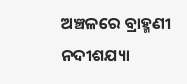ଅଞ୍ଚଳରେ ବ୍ରାହ୍ମଣୀ ନଦୀଶଯ୍ୟା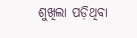ଶୁଖିଲା ପଡ଼ିଥିବା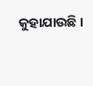କୁହାଯାଉଛି।